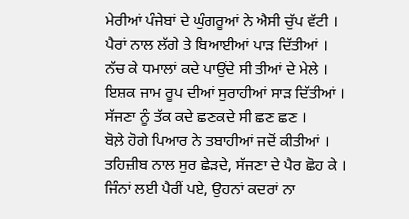ਮੇਰੀਆਂ ਪੰਜੇਬਾਂ ਦੇ ਘੁੰਗਰੂਆਂ ਨੇ ਐਸੀ ਚੁੱਪ ਵੱਟੀ ।
ਪੈਰਾਂ ਨਾਲ ਲੱਗੇ ਤੇ ਬਿਆਈਆਂ ਪਾੜ ਦਿੱਤੀਆਂ ।
ਨੱਚ ਕੇ ਧਮਾਲਾਂ ਕਦੇ ਪਾਉਂਦੇ ਸੀ ਤੀਆਂ ਦੇ ਮੇਲੇ ।
ਇਸ਼ਕ ਜਾਮ ਰੂਪ ਦੀਆਂ ਸੁਰਾਹੀਆਂ ਸਾੜ ਦਿੱਤੀਆਂ ।
ਸੱਜਣਾ ਨੂੰ ਤੱਕ ਕਦੇ ਛਣਕਦੇ ਸੀ ਛਣ ਛਣ ।
ਬੋਲ਼ੇ ਹੋਗੇ ਪਿਆਰ ਨੇ ਤਬਾਹੀਆਂ ਜਦੋਂ ਕੀਤੀਆਂ ।
ਤਹਿਜ਼ੀਬ ਨਾਲ ਸੁਰ ਛੇੜਦੇ, ਸੱਜਣਾ ਦੇ ਪੈਰ ਛੋਹ ਕੇ ।
ਜਿੰਨਾਂ ਲਈ ਪੈਰੀਂ ਪਏ, ਉਹਨਾਂ ਕਦਰਾਂ ਨਾ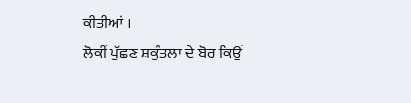ਕੀਤੀਆਂ ।
ਲੋਕੀਂ ਪੁੱਛਣ ਸ਼ਕੁੰਤਲਾ ਦੇ ਬੋਰ ਕਿਉਂ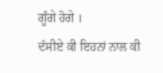ਗੂੰਗੇ ਹੋਗੇ ।
ਦੱਸੀਏ ਕੀ ਇਹਨਾਂ ਨਾਲ ਕੀ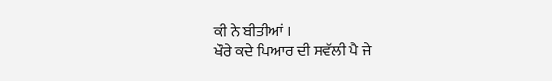ਕੀ ਨੇ ਬੀਤੀਆਂ ।
ਖੌਰੇ ਕਦੇ ਪਿਆਰ ਦੀ ਸਵੱਲੀ ਪੈ ਜੇ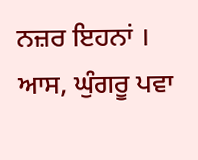ਨਜ਼ਰ ਇਹਨਾਂ ।
ਆਸ, ਘੁੰਗਰੂ ਪਵਾ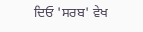ਦਿਓ 'ਸਰਬ' ਵੇਖ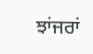ਝਾਂਜਰਾਂ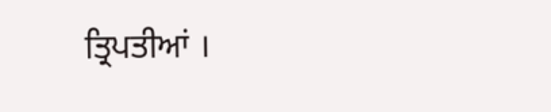ਤ੍ਰਿਪਤੀਆਂ ।